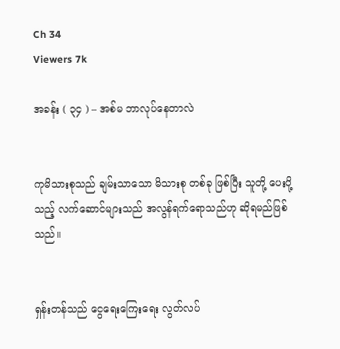Ch 34
Viewers 7k

အခန်း ( ၃၄ ) – အစ်မ ဘာလုပ်နေတာလဲ


ကုမိသားစုသည် ချမ်းသာသော မိသားစု တစ်ခု ဖြစ်ပြီး သူတို့ ပေးပို့သည့် လက်ဆောင်များသည် အလွန်ရက်ရောသည်ဟု ဆိုရမည်ဖြစ်သည်။


ရှန်းတန်သည် ငွေရေးကြေးရေး လွတ်လပ်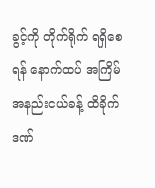ခွင့်ကို တိုက်ရိုက် ရရှိစေရန် နောက်ထပ် အကြိမ် အနည်းငယ်ခန့် ထိခိုက်ဒဏ်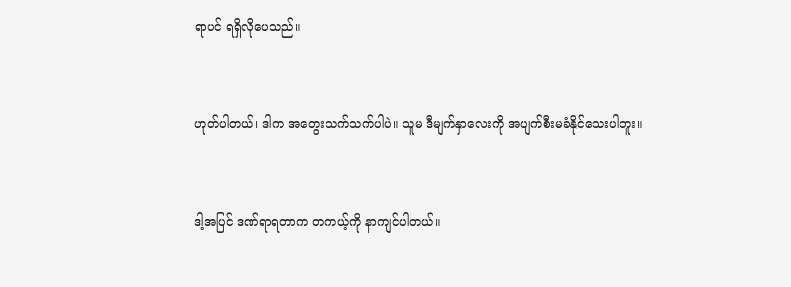ရာပင် ရရှိလိုပေသည်။


ဟုတ်ပါတယ်၊ ဒါက အတွေးသက်သက်ပါပဲ။ သူမ ဒီမျက်နှာလေးကို အပျက်စီးမခံနိုင်သေးပါဘူး။


ဒါ့အပြင် ဒဏ်ရာရတာက တကယ့်ကို နာကျင်ပါတယ်။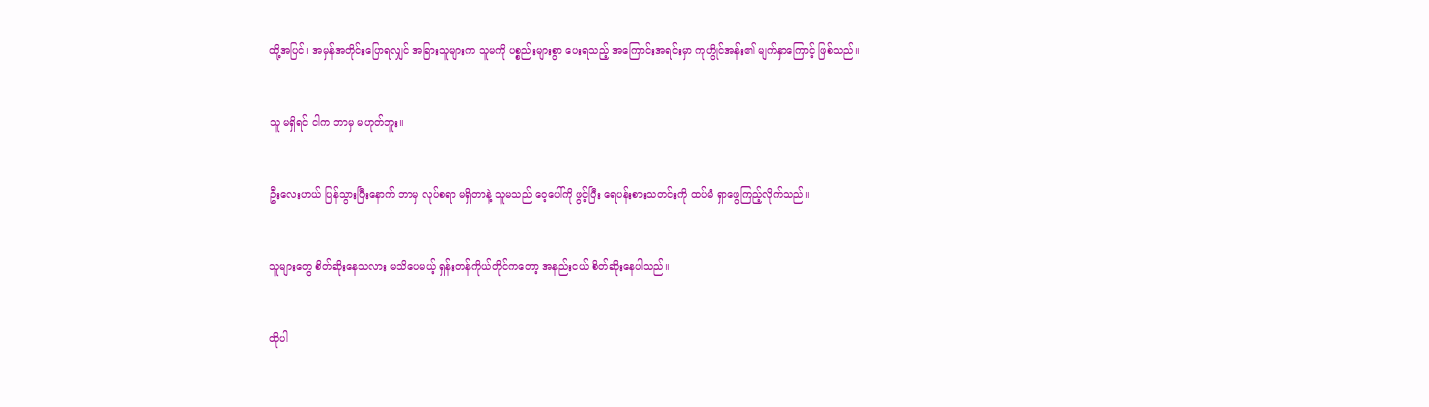ထို့အပြင်၊ အမှန်အတိုင်းပြောရလျှင် အခြားသူများက သူမကို ပစ္စည်းများစွာ ပေးရသည့် အကြောင်းအရင်းမှာ ကုဟွိုင်အန်း၏ မျက်နှာကြောင့် ဖြစ်သည်။


သူ မရှိရင် ငါက ဘာမှ မဟုတ်ဘူး။


ဦးလေးဟယ် ပြန်သွားပြီးနောက် ဘာမှ လုပ်စရာ မရှိတာနဲ့ သူမသည် ဝေ့ပေါ်ကို ဖွင့်ပြီး ရေပန်းစားသတင်းကို ထပ်မံ ရှာဖွေကြည့်လိုက်သည်။


သူများတွေ စိတ်ဆိုးနေသလား မသိပေမယ့် ရှန်းတန်ကိုယ်တိုင်ကတော့ အနည်းငယ် စိတ်ဆိုးနေပါသည်။


ထိုပါ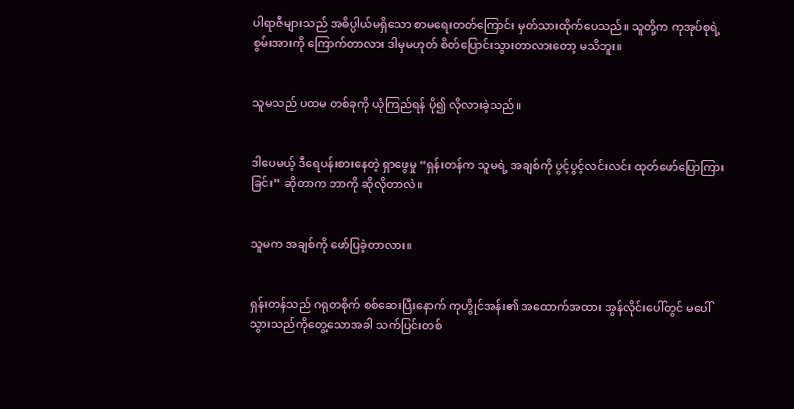ပါရာဇီများသည် အဓိပ္ပါယ်မရှိသော စာမရေးတတ်ကြောင်း မှတ်သားထိုက်ပေသည်။ သူတို့က ကုအုပ်စုရဲ့ စွမ်းအားကို ကြောက်တာလား ဒါမှမဟုတ် စိတ်ပြောင်းသွားတာလားတော့ မသိဘူး။


သူမသည် ပထမ တစ်ခုကို ယုံကြည်ရန် ပို၍ လိုလားခဲ့သည်။


ဒါပေမယ့် ဒီရေပန်းစားနေတဲ့ ရှာဖွေမှု “ရှန်းတန်က သူမရဲ့ အချစ်ကို ပွင့်ပွင့်လင်းလင်း ထုတ်ဖော်ပြောကြားခြင်း” ဆိုတာက ဘာကို ဆိုလိုတာလဲ။


သူမက အချစ်ကို ဖော်ပြခဲ့တာလား။


ရှန်းတန်သည် ဂရုတစိုက် စစ်ဆေးပြီးနောက် ကုဟွိုင်အန်း၏ အထောက်အထား အွန်လိုင်းပေါ်တွင် မပေါ်သွားသည်ကိုတွေ့သောအခါ သက်ပြင်းတစ်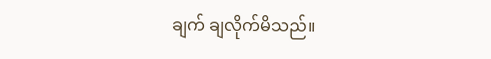ချက် ချလိုက်မိသည်။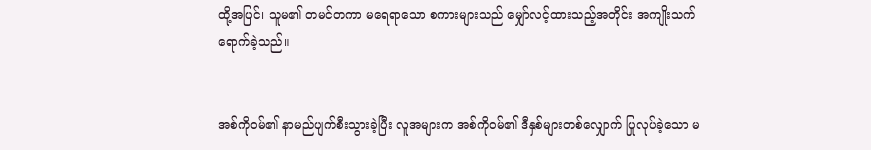ထို့အပြင်၊ သူမ၏ တမင်တကာ မရေရာသော စကားများသည် မျှော်လင့်ထားသည့်အတိုင်း အကျိုးသက်ရောက်ခဲ့သည်။


အစ်ကိုဝမ်၏ နာမည်ပျက်စီးသွားခဲ့ပြီး လူအများက အစ်ကိုဝမ်၏ ဒီနှစ်များတစ်လျှောက် ပြုလုပ်ခဲ့သော မ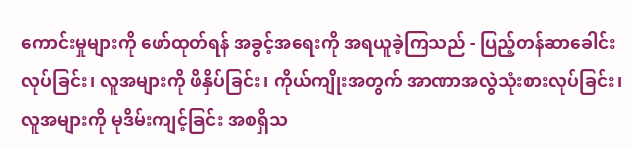ကောင်းမှုများကို ဖော်ထုတ်ရန် အခွင့်အရေးကို အရယူခဲ့ကြသည် - ပြည့်တန်ဆာခေါင်းလုပ်ခြင်း၊ လူအများကို ဖိနှိပ်ခြင်း၊ ကိုယ်ကျိုးအတွက် အာဏာအလွဲသုံးစားလုပ်ခြင်း၊ လူအများကို မုဒိမ်းကျင့်ခြင်း အစရှိသ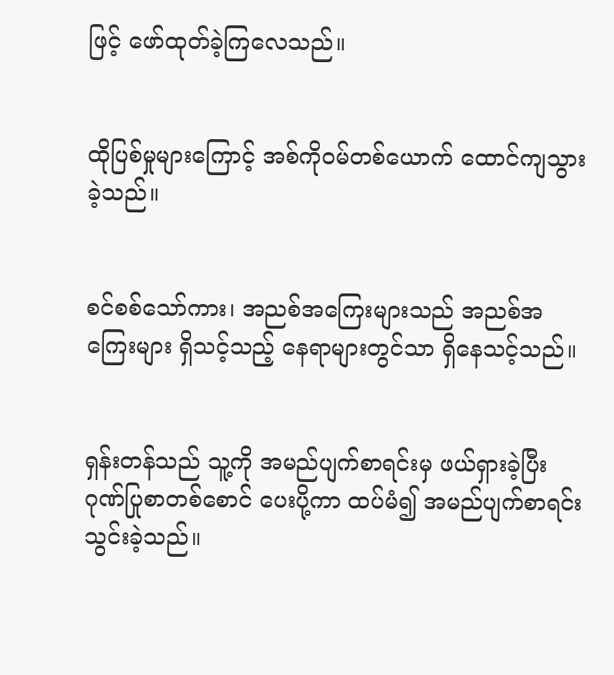ဖြင့် ဖော်ထုတ်ခဲ့ကြလေသည်။


ထိုပြစ်မှုများကြောင့် အစ်ကိုဝမ်တစ်ယောက် ထောင်ကျသွားခဲ့သည်။


စင်စစ်သော်ကား၊ အညစ်အကြေးများသည် အညစ်အကြေးများ ရှိသင့်သည့် နေရာများတွင်သာ ရှိနေသင့်သည်။


ရှန်းတန်သည် သူ့ကို အမည်ပျက်စာရင်းမှ ဖယ်ရှားခဲ့ပြီး ဂုဏ်ပြုစာတစ်စောင် ပေးပို့ကာ ထပ်မံ၍ အမည်ပျက်စာရင်းသွင်းခဲ့သည်။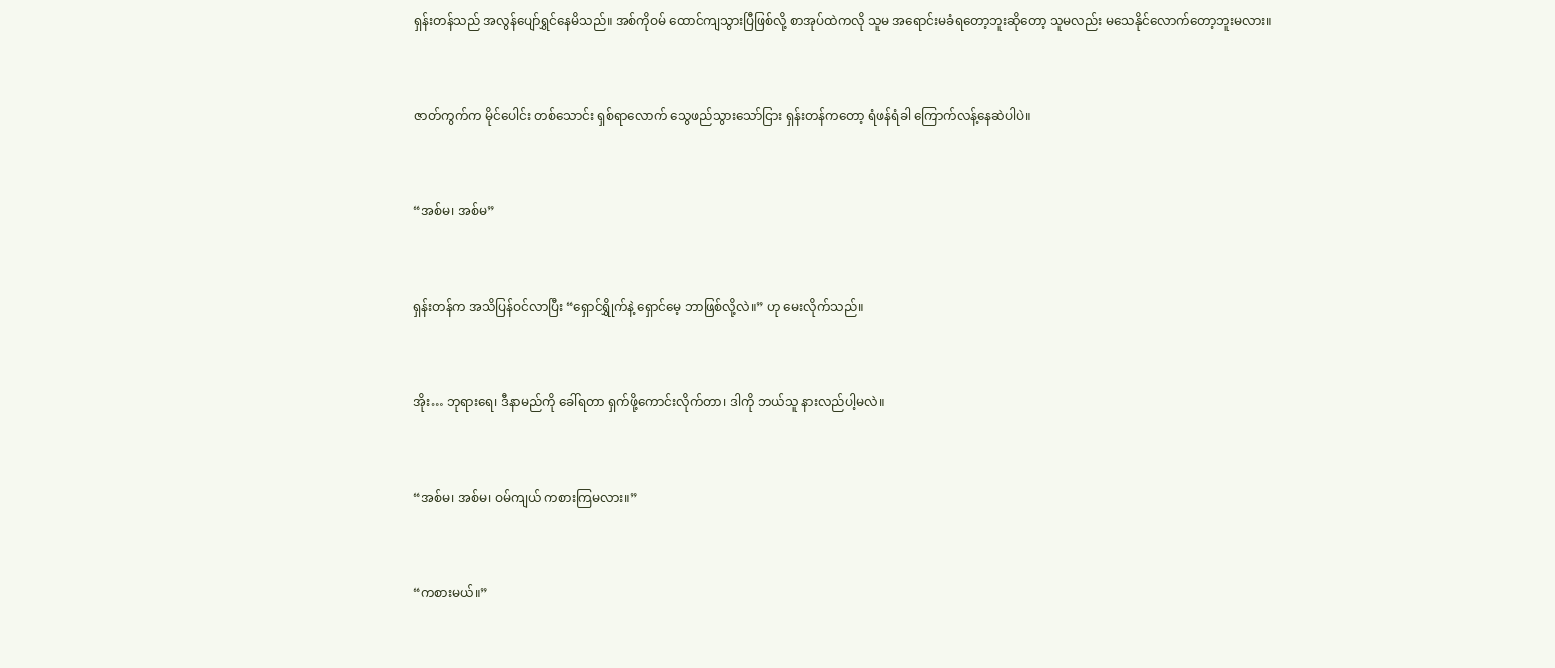ရှန်းတန်သည် အလွန်ပျော်ရွှင်နေမိသည်။ အစ်ကိုဝမ် ထောင်ကျသွားပြီဖြစ်လို့ စာအုပ်ထဲကလို သူမ အရောင်းမခံရတော့ဘူးဆိုတော့ သူမလည်း မသေနိုင်လောက်တော့ဘူးမလား။


ဇာတ်ကွက်က မိုင်ပေါင်း တစ်သောင်း ရှစ်ရာလောက် သွေဖည်သွားသော်ငြား ရှန်းတန်ကတော့ ရံဖန်ရံခါ ကြောက်လန့်နေဆဲပါပဲ။


“အစ်မ၊ အစ်မ”


ရှန်းတန်က အသိပြန်ဝင်လာပြီး “ရှောင်ရွှိုက်နဲ့ ရှောင်မေ့ ဘာဖြစ်လို့လဲ။” ဟု မေးလိုက်သည်။


အိုး… ဘုရားရေ၊ ဒီနာမည်ကို ခေါ်ရတာ ရှက်ဖို့ကောင်းလိုက်တာ၊ ဒါကို ဘယ်သူ နားလည်ပါ့မလဲ။


“အစ်မ၊ အစ်မ၊ ဝမ်ကျယ် ကစားကြမလား။”


“ကစားမယ်။”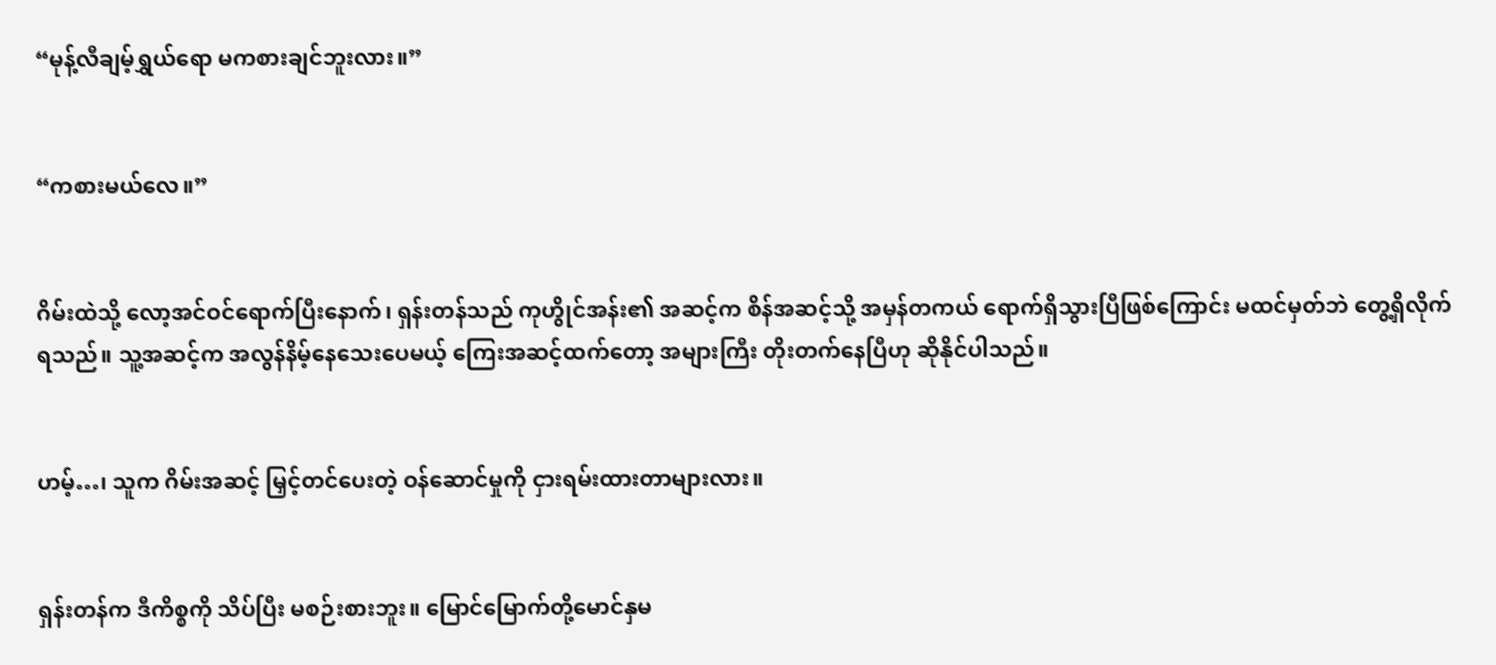“မုန့်လီချမ့်ရွှယ်ရော မကစားချင်ဘူးလား။”


“ကစားမယ်လေ။”


ဂိမ်းထဲသို့ လော့အင်ဝင်ရောက်ပြီးနောက်၊ ရှန်းတန်သည် ကုဟွိုင်အန်း၏ အဆင့်က စိန်အဆင့်သို့ အမှန်တကယ် ရောက်ရှိသွားပြီဖြစ်ကြောင်း မထင်မှတ်ဘဲ တွေ့ရှိလိုက်ရသည်။ သူ့အဆင့်က အလွန်နိမ့်နေသေးပေမယ့် ကြေးအဆင့်ထက်တော့ အများကြီး တိုးတက်နေပြီဟု ဆိုနိုင်ပါသည်။


ဟမ့်…၊ သူက ဂိမ်းအဆင့် မြှင့်တင်ပေးတဲ့ ဝန်ဆောင်မှုကို ငှားရမ်းထားတာများလား။


ရှန်းတန်က ဒီကိစ္စကို သိပ်ပြီး မစဉ်းစားဘူး။ မြောင်မြောက်တို့မောင်နှမ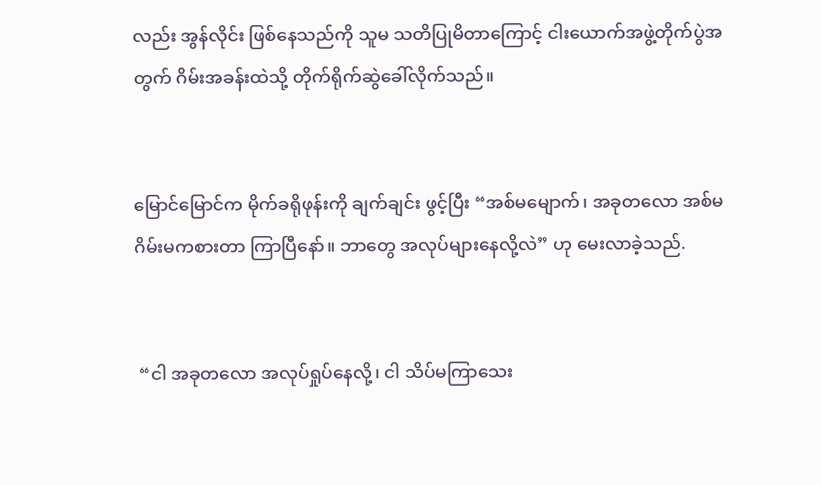လည်း အွန်လိုင်း ဖြစ်နေသည်ကို သူမ သတိပြုမိတာကြောင့် ငါးယောက်အဖွဲ့တိုက်ပွဲအတွက် ဂိမ်းအခန်းထဲသို့ တိုက်ရိုက်ဆွဲခေါ်လိုက်သည်။


မြောင်မြောင်က မိုက်ခရိုဖုန်းကို ချက်ချင်း ဖွင့်ပြီး “အစ်မမျောက်၊ အခုတလော အစ်မ ဂိမ်းမကစားတာ ကြာပြီနော်။ ဘာတွေ အလုပ်များနေလို့လဲ” ဟု မေးလာခဲ့သည်.


 “ငါ အခုတလော အလုပ်ရှုပ်နေလို့၊ ငါ သိပ်မကြာသေး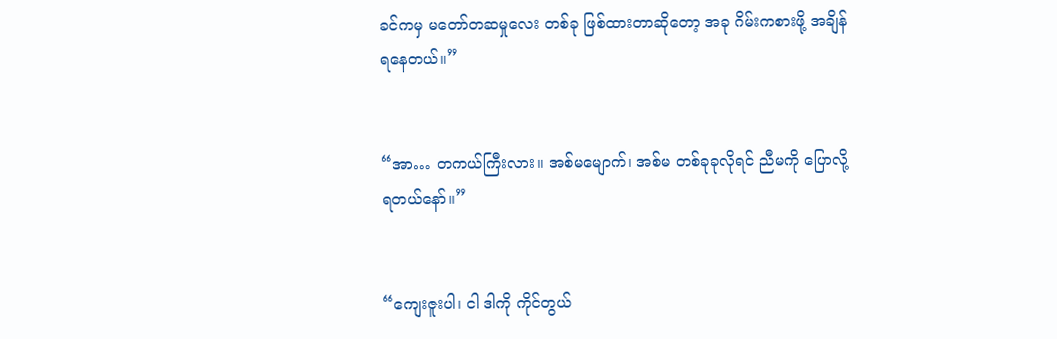ခင်ကမှ မတော်တဆမှုလေး တစ်ခု ဖြစ်ထားတာဆိုတော့ အခု ဂိမ်းကစားဖို့ အချိန်ရနေတယ်။”


“အာ… တကယ်ကြီးလား။ အစ်မမျောက်၊ အစ်မ တစ်ခုခုလိုရင် ညီမကို ပြောလို့ရတယ်နော်။”


“ကျေးဇူးပါ၊ ငါ ဒါကို ကိုင်တွယ်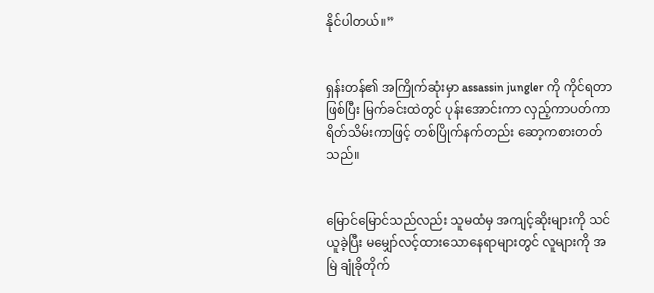နိုင်ပါတယ်။”


ရှန်းတန်၏ အကြိုက်ဆုံးမှာ assassin jungler ကို ကိုင်ရတာ ဖြစ်ပြီး မြက်ခင်းထဲတွင် ပုန်းအောင်းကာ လှည့်ကာပတ်ကာ ရိတ်သိမ်းကာဖြင့် တစ်ပြိုက်နက်တည်း ဆော့ကစားတတ်သည်။


မြောင်မြောင်သည်လည်း သူမထံမှ အကျင့်ဆိုးများကို သင်ယူခဲ့ပြီး မမျှော်လင့်ထားသောနေရာများတွင် လူများကို အမြဲ ချုံခိုတိုက်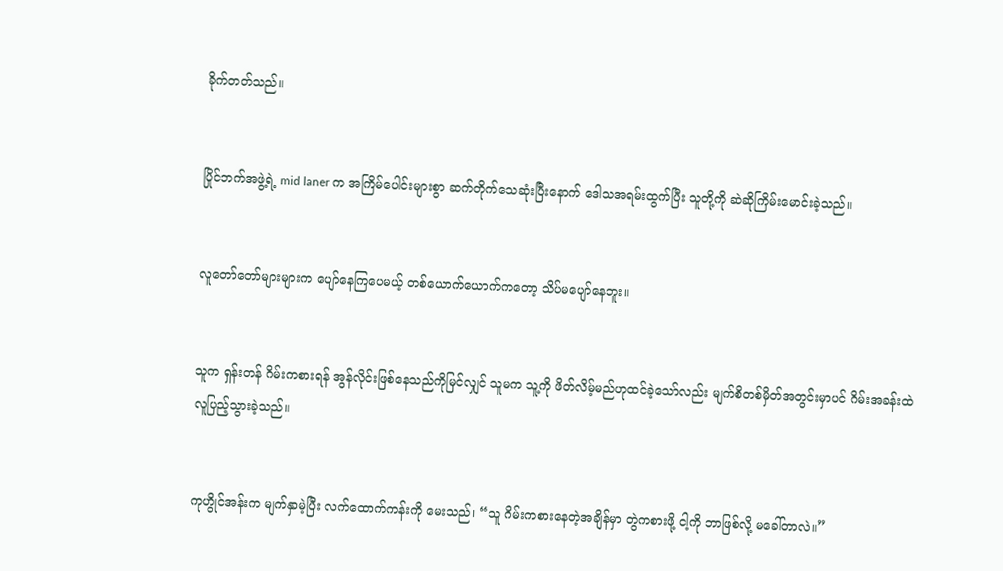ခိုက်တတ်သည်။


ပြိုင်ဘက်အဖွဲ့ရဲ့ mid laner က အကြိမ်ပေါင်းများစွာ ဆက်တိုက်သေဆုံးပြီးနောက် ဒေါသအရမ်းထွက်ပြီး သူတို့ကို ဆဲဆိုကြိမ်းမောင်းခဲ့သည်။


လူတော်တော်များများက ပျော်နေကြပေမယ့် တစ်ယောက်ယောက်ကတော့ သိပ်မပျော်နေဘူး။


သူက ရှန်းတန် ဂိမ်းကစားရန် အွန်လိုင်းဖြစ်နေသည်ကိုမြင်လျှင် သူမက သူ့ကို ဖိတ်လိမ့်မည်ဟုထင်ခဲ့သော်လည်း မျက်စိတစ်မှိတ်အတွင်းမှာပင် ဂိမ်းအခန်းထဲ လူပြည့်သွားခဲ့သည်။


ကုဟွိုင်အန်းက မျက်နှာမဲ့ပြီး လက်ထောက်ကန်းကို မေးသည်၊ “သူ ဂိမ်းကစားနေတဲ့အချိန်မှာ တွဲကစားဖို့ ငါ့ကို ဘာဖြစ်လို့ မခေါ်တာလဲ။”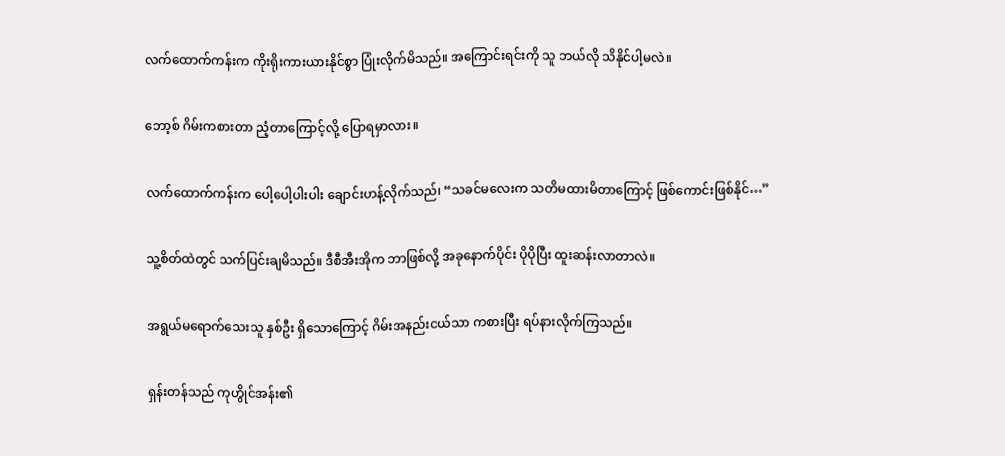လက်ထောက်ကန်းက ကိုးရိုးကားယားနိုင်စွာ ပြုံးလိုက်မိသည်။ အကြောင်းရင်းကို သူ ဘယ်လို သိနိုင်ပါ့မလဲ။


ဘော့စ် ဂိမ်းကစားတာ ညံ့တာကြောင့်လို့ ပြောရမှာလား။


လက်ထောက်ကန်းက ပေါ့ပေါ့ပါးပါး ချောင်းဟန့်လိုက်သည်၊ “သခင်မလေးက သတိမထားမိတာကြောင့် ဖြစ်ကောင်းဖြစ်နိုင်…”


သူ့စိတ်ထဲတွင် သက်ပြင်းချမိသည်။ ဒီစီအီးအိုက ဘာဖြစ်လို့ အခုနောက်ပိုင်း ပိုပိုပြီး ထူးဆန်းလာတာလဲ။


အရွယ်မရောက်သေးသူ နှစ်ဦး ရှိသောကြောင့် ဂိမ်းအနည်းငယ်သာ ကစားပြီး ရပ်နားလိုက်ကြသည်။


ရှန်းတန်သည် ကုဟွိုင်အန်း၏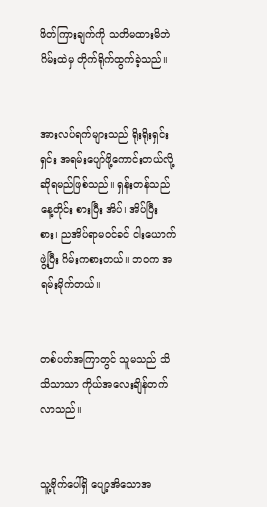ဖိတ်ကြားချက်ကို သတိမထားမိဘဲ ဂိမ်းထဲမှ တိုက်ရိုက်ထွက်ခဲ့သည်။


အားလပ်ရက်များသည် ရိုးရိုးရှင်းရှင်း အရမ်းပျော်ဖို့ကောင်းတယ်လို့ဆိုရမည်ဖြစ်သည်။ ရှန်းတန်သည် နေ့တိုင်း စားပြီး အိပ်၊ အိပ်ပြီး စား၊ ညအိပ်ရာမဝင်ခင် ငါးယောက်ဖွဲ့ပြီး ဂိမ်းကစားတယ်။ ဘဝက အရမ်းမိုက်တယ်။


တစ်ပတ်အကြာတွင် သူမသည် သိသိသာသာ ကိုယ်အလေးချိန်တက်လာသည်။


သူ့ဗိုက်ပေါ်ရှိ ပျော့အိသောအ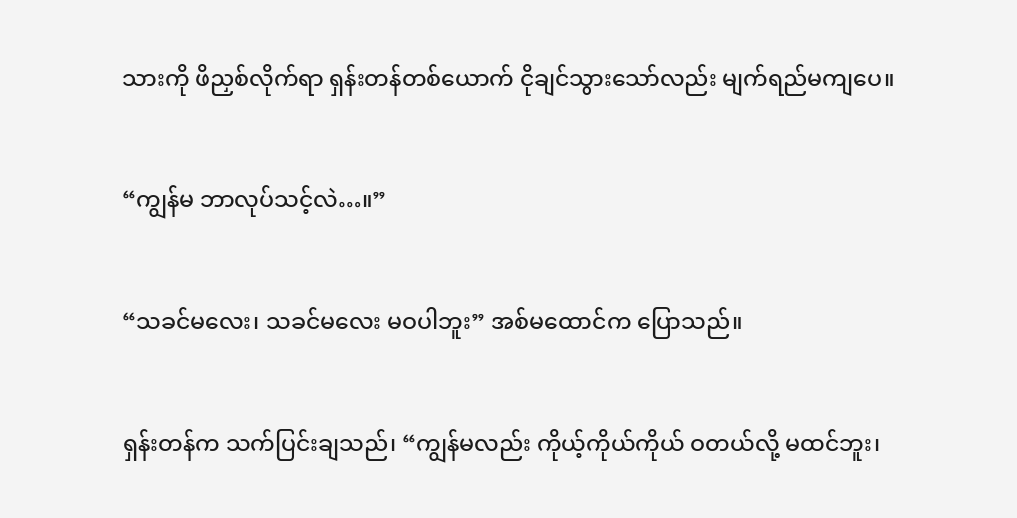သားကို ဖိညှစ်လိုက်ရာ ရှန်းတန်တစ်ယောက် ငိုချင်သွားသော်လည်း မျက်ရည်မကျပေ။


“ကျွန်မ ဘာလုပ်သင့်လဲ…။”


“သခင်မလေး၊ သခင်မလေး မဝပါဘူး” အစ်မထောင်က ပြောသည်။


ရှန်းတန်က သက်ပြင်းချသည်၊ “ကျွန်မလည်း ကိုယ့်ကိုယ်ကိုယ် ဝတယ်လို့ မထင်ဘူး၊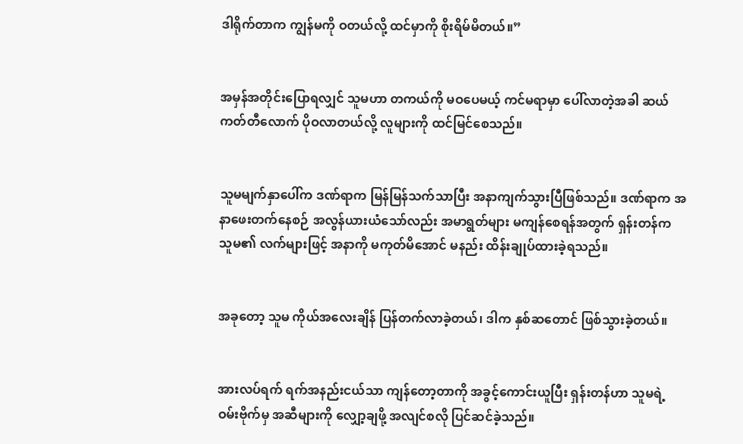ဒါရိုက်တာက ကျွန်မကို ဝတယ်လို့ ထင်မှာကို စိုးရိမ်မိတယ်။”


အမှန်အတိုင်းပြောရလျှင် သူမဟာ တကယ်ကို မဝပေမယ့် ကင်မရာမှာ ပေါ်လာတဲ့အခါ ဆယ်ကတ်တီလောက် ပိုဝလာတယ်လို့ လူများကို ထင်မြင်စေသည်။


သူမမျက်နှာပေါ်က ဒဏ်ရာက မြန်မြန်သက်သာပြီး အနာကျက်သွားပြီဖြစ်သည်။ ဒဏ်ရာက အနာဖေးတက်နေစဉ် အလွန်ယားယံသော်လည်း အမာရွတ်များ မကျန်စေရန်အတွက် ရှန်းတန်က သူမ၏ လက်များဖြင့် အနာကို မကုတ်မိအောင် မနည်း ထိန်းချုပ်ထားခဲ့ရသည်။


အခုတော့ သူမ ကိုယ်အလေးချိန် ပြန်တက်လာခဲ့တယ်၊ ဒါက နှစ်ဆတောင် ဖြစ်သွားခဲ့တယ်။


အားလပ်ရက် ရက်အနည်းငယ်သာ ကျန်တော့တာကို အခွင့်ကောင်းယူပြီး ရှန်းတန်ဟာ သူမရဲ့ ဝမ်းဗိုက်မှ အဆီများကို လျှော့ချဖို့ အလျင်စလို ပြင်ဆင်ခဲ့သည်။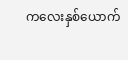ကလေးနှစ်ယောက်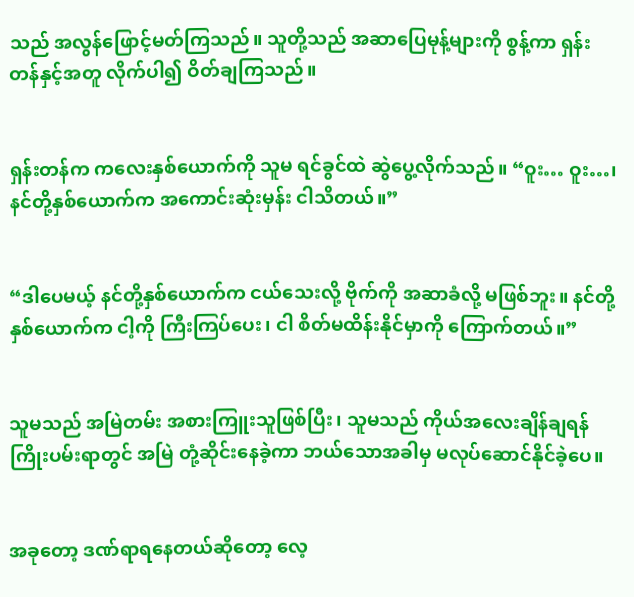သည် အလွန်ဖြောင့်မတ်ကြသည်။ သူတို့သည် အဆာပြေမုန့်များကို စွန့်ကာ ရှန်းတန်နှင့်အတူ လိုက်ပါ၍ ဝိတ်ချကြသည်။


ရှန်းတန်က ကလေးနှစ်ယောက်ကို သူမ ရင်ခွင်ထဲ ဆွဲပွေ့လိုက်သည်။ “ဝူး… ဝူး…၊ နင်တို့နှစ်ယောက်က အကောင်းဆုံးမှန်း ငါသိတယ်။”


“ဒါပေမယ့် နင်တို့နှစ်ယောက်က ငယ်သေးလို့ ဗိုက်ကို အဆာခံလို့ မဖြစ်ဘူး။ နင်တို့ နှစ်ယောက်က ငါ့ကို ကြီးကြပ်ပေး၊ ငါ စိတ်မထိန်းနိုင်မှာကို ကြောက်တယ်။”


သူမသည် အမြဲတမ်း အစားကြူးသူဖြစ်ပြီး၊ သူမသည် ကိုယ်အလေးချိန်ချရန် ကြိုးပမ်းရာတွင် အမြဲ တုံ့ဆိုင်းနေခဲ့ကာ ဘယ်သောအခါမှ မလုပ်ဆောင်နိုင်ခဲ့ပေ။


အခုတော့ ဒဏ်ရာရနေတယ်ဆိုတော့ လေ့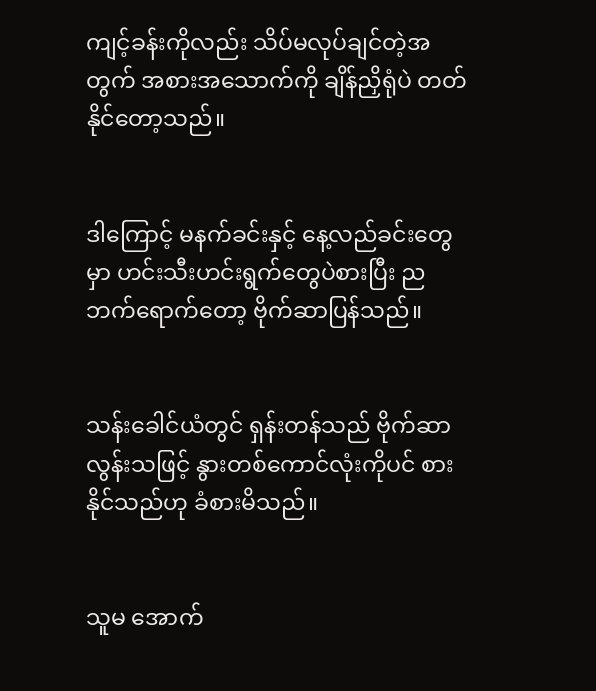ကျင့်ခန်းကိုလည်း သိပ်မလုပ်ချင်တဲ့အတွက် အစားအသောက်ကို ချိန်ညှိရုံပဲ တတ်နိုင်တော့သည်။


ဒါကြောင့် မနက်ခင်းနှင့် နေ့လည်ခင်းတွေမှာ ဟင်းသီးဟင်းရွက်တွေပဲစားပြီး ညဘက်ရောက်တော့ ဗိုက်ဆာပြန်သည်။


သန်းခေါင်ယံတွင် ရှန်းတန်သည် ဗိုက်ဆာလွန်းသဖြင့် နွားတစ်ကောင်လုံးကိုပင် စားနိုင်သည်ဟု ခံစားမိသည်။


သူမ အောက်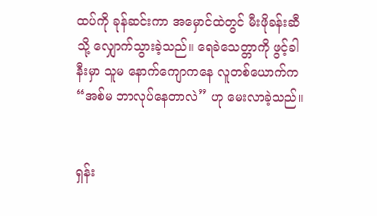ထပ်ကို ခုန်ဆင်းကာ အမှောင်ထဲတွင် မီးဖိုခန်းဆီသို့ လျှောက်သွားခဲ့သည်။ ရေခဲသေတ္တာကို ဖွင့်ခါနီးမှာ သူမ နောက်ကျောကနေ လူတစ်ယောက်က “အစ်မ ဘာလုပ်နေတာလဲ” ဟု မေးလာခဲ့သည်။


ရှန်း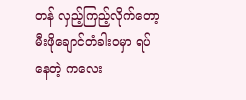တန် လှည့်ကြည့်လိုက်တော့ မီးဖိုချောင်တံခါးဝမှာ ရပ်နေတဲ့ ကလေး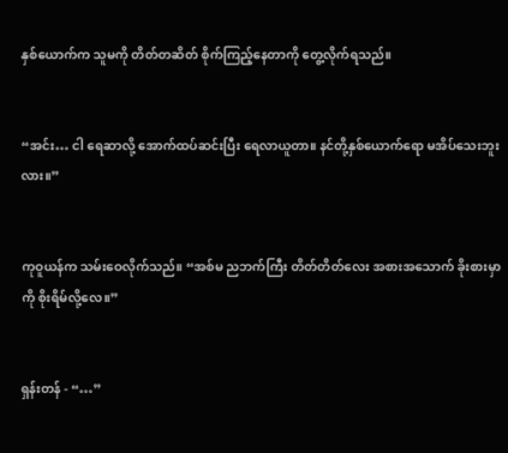နှစ်ယောက်က သူမကို တိတ်တဆိတ် စိုက်ကြည့်နေတာကို တွေ့လိုက်ရသည်။


“အင်း… ငါ ရေဆာလို့ အောက်ထပ်ဆင်းပြီး ရေလာယူတာ။ နင်တို့နှစ်ယောက်ရော မအိပ်သေးဘူးလား။”


ကုဝူယန်က သမ်းဝေလိုက်သည်။ “အစ်မ ညဘက်ကြီး တိတ်တိတ်လေး အစားအသောက် ခိုးစားမှာကို စိုးရိမ်လို့လေ။”


ရှန်းတန် - “…”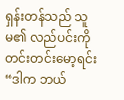ရှန်းတန်သည် သူမ၏ လည်ပင်းကို တင်းတင်းမော့ရင်း “ဒါက ဘယ်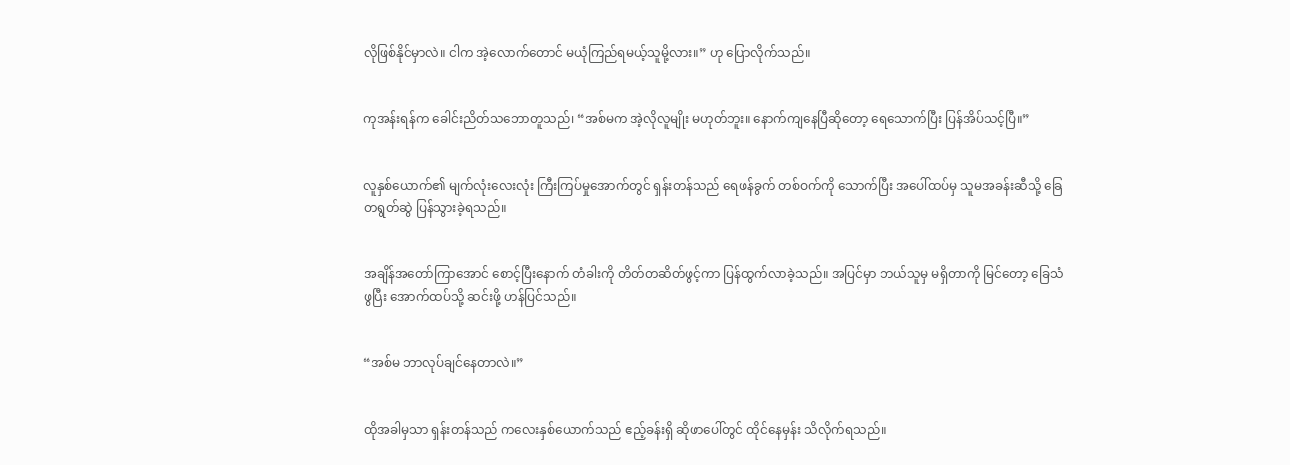လိုဖြစ်နိုင်မှာလဲ။ ငါက အဲ့လောက်တောင် မယုံကြည်ရမယ့်သူမို့လား။” ဟု ပြောလိုက်သည်။


ကုအန်းရန်က ခေါင်းညိတ်သဘောတူသည်၊ “အစ်မက အဲ့လိုလူမျိုး မဟုတ်ဘူး။ နောက်ကျနေပြီဆိုတော့ ရေသောက်ပြီး ပြန်အိပ်သင့်ပြီ။”


လူနှစ်ယောက်၏ မျက်လုံးလေးလုံး ကြီးကြပ်မှုအောက်တွင် ရှန်းတန်သည် ရေဖန်ခွက် တစ်ဝက်ကို သောက်ပြီး အပေါ်ထပ်မှ သူမအခန်းဆီသို့ ခြေတရွတ်ဆွဲ ပြန်သွားခဲ့ရသည်။


အချိန်အတော်ကြာအောင် စောင့်ပြီးနောက် တံခါးကို တိတ်တဆိတ်ဖွင့်ကာ ပြန်ထွက်လာခဲ့သည်။ အပြင်မှာ ဘယ်သူမှ မရှိတာကို မြင်တော့ ခြေသံဖွပြီး အောက်ထပ်သို့ ဆင်းဖို့ ဟန်ပြင်သည်။


“အစ်မ ဘာလုပ်ချင်နေတာလဲ။”


ထိုအခါမှသာ ရှန်းတန်သည် ကလေးနှစ်ယောက်သည် ဧည့်ခန်းရှိ ဆိုဖာပေါ်တွင် ထိုင်နေမှန်း သိလိုက်ရသည်။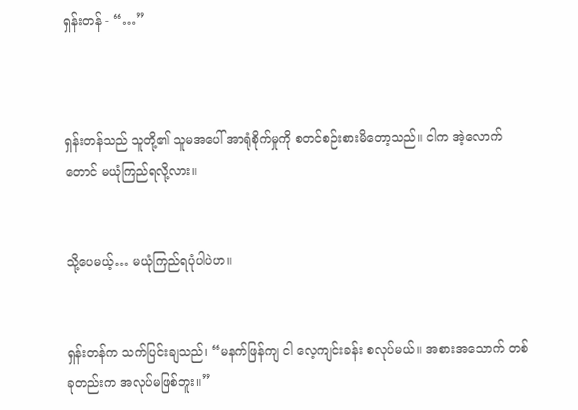ရှန်းတန် - “…”



ရှန်းတန်သည် သူတို့၏ သူမအပေါ် အာရုံစိုက်မှုကို စတင်စဉ်းစားမိတော့သည်။ ငါက အဲ့လောက်တောင် မယုံကြည်ရလို့လား။


သို့ပေမယ့်… မယုံကြည်ရပုံပါပဲဟ။


ရှန်းတန်က သက်ပြင်းချသည်၊ “မနက်ဖြန်ကျ ငါ လေ့ကျင်းခန်း စလုပ်မယ်။ အစားအသောက် တစ်ခုတည်းက အလုပ်မဖြစ်ဘူး။”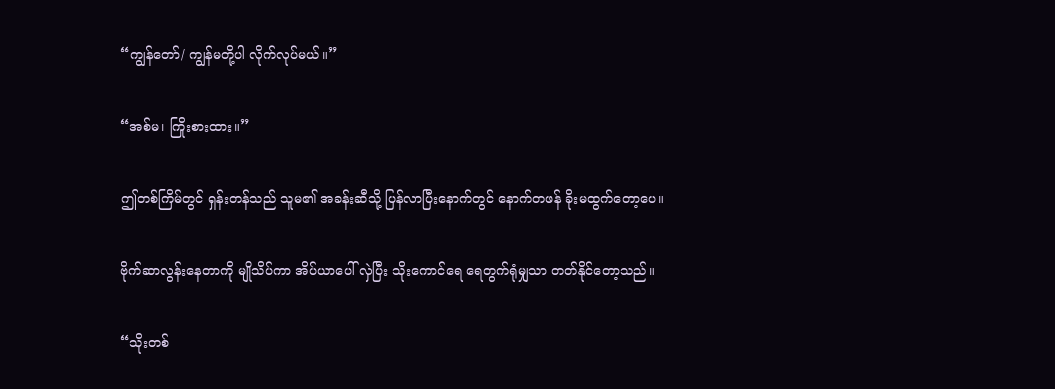“ကျွန်တော်/ ကျွန်မတို့ပါ လိုက်လုပ်မယ်။”


“အစ်မ၊ ကြိုးစားထား။”


ဤတစ်ကြိမ်တွင် ရှန်းတန်သည် သူမ၏ အခန်းဆီသို့ ပြန်လာပြီးနောက်တွင် နောက်တဖန် ခိုးမထွက်တော့ပေ။


ဗိုက်ဆာလွန်းနေတာကို မျိုသိပ်ကာ အိပ်ယာပေါ် လှဲပြီး သိုးကောင်ရေ ရေတွက်ရုံမျှသာ တတ်နိုင်တော့သည်။


“သိုးတစ်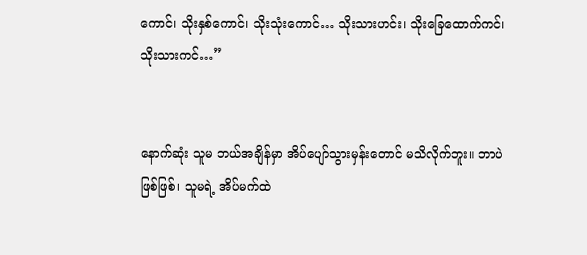ကောင်၊ သိုးနှစ်ကောင်၊ သိုးသုံးကောင်… သိုးသားဟင်း၊ သိုးခြေထောက်ကင်၊ သိုးသားကင်…”


နောက်ဆုံး သူမ ဘယ်အချိန်မှာ အိပ်ပျော်သွားမှန်းတောင် မသိလိုက်ဘူး။ ဘာပဲဖြစ်ဖြစ်၊ သူမရဲ့ အိပ်မက်ထဲ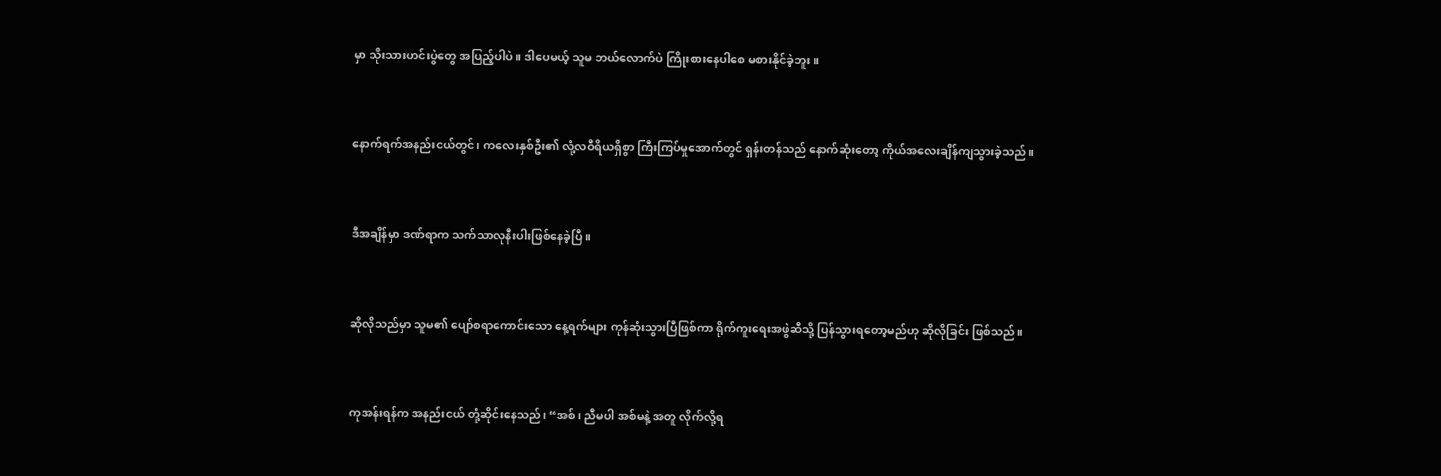မှာ သိုးသားဟင်းပွဲတွေ အပြည့်ပါပဲ။ ဒါပေမယ့် သူမ ဘယ်လောက်ပဲ ကြိုးစားနေပါစေ မစားနိုင်ခဲ့ဘူး။


နောက်ရက်အနည်းငယ်တွင်၊ ကလေးနှစ်ဦး၏ လုံ့လဝီရိယရှိစွာ ကြီးကြပ်မှုအောက်တွင် ရှန်းတန်သည် နောက်ဆုံးတော့ ကိုယ်အလေးချိန်ကျသွားခဲ့သည်။


ဒီအချိန်မှာ ဒဏ်ရာက သက်သာလုနီးပါးဖြစ်နေခဲ့ပြီ။


ဆိုလိုသည်မှာ သူမ၏ ပျော်စရာကောင်းသော နေ့ရက်များ ကုန်ဆုံးသွားပြီဖြစ်ကာ ရိုက်ကူးရေးအဖွဲဆီသို့ ပြန်သွားရတော့မည်ဟု ဆိုလိုခြင်း ဖြစ်သည်။


ကုအန်းရန်က အနည်းငယ် တုံ့ဆိုင်းနေသည်၊ “အစ်၊ ညီမပါ အစ်မနဲ့ အတူ လိုက်လို့ရ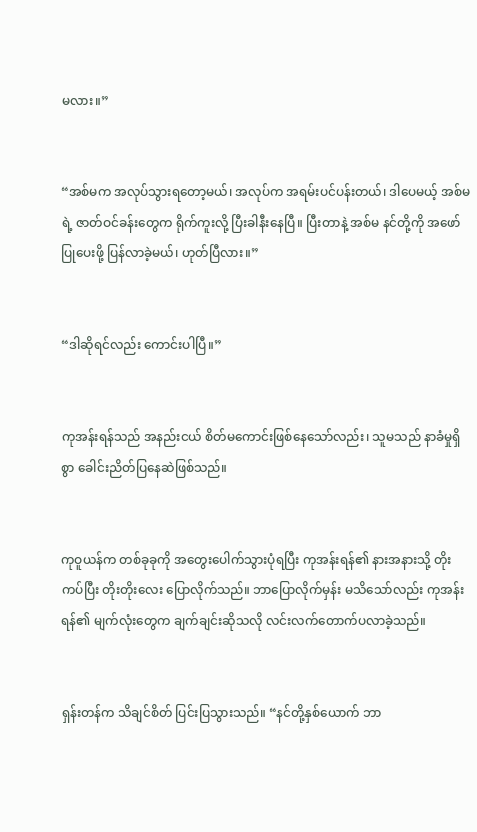မလား။”


“အစ်မက အလုပ်သွားရတော့မယ်၊ အလုပ်က အရမ်းပင်ပန်းတယ်၊ ဒါပေမယ့် အစ်မရဲ့ ဇာတ်ဝင်ခန်းတွေက ရိုက်ကူးလို့ ပြီးခါနီးနေပြီ။ ပြီးတာနဲ့ အစ်မ နင်တို့ကို အဖော်ပြုပေးဖို့ ပြန်လာခဲ့မယ်၊ ဟုတ်ပြီလား။”


“ဒါဆိုရင်လည်း ကောင်းပါပြီ။”


ကုအန်းရန်သည် အနည်းငယ် စိတ်မကောင်းဖြစ်နေသော်လည်း၊ သူမသည် နာခံမှုရှိစွာ ခေါင်းညိတ်ပြနေဆဲဖြစ်သည်။


ကုဝူယန်က တစ်ခုခုကို အတွေးပေါက်သွားပုံရပြီး ကုအန်းရန်၏ နားအနားသို့ တိုးကပ်ပြီး တိုးတိုးလေး ပြောလိုက်သည်။ ဘာပြောလိုက်မှန်း မသိသော်လည်း ကုအန်းရန်၏ မျက်လုံးတွေက ချက်ချင်းဆိုသလို လင်းလက်တောက်ပလာခဲ့သည်။


ရှန်းတန်က သိချင်စိတ် ပြင်းပြသွားသည်။ “နင်တို့နှစ်ယောက် ဘာ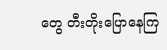တွေ တီးတိုးပြောနေကြ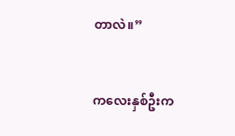တာလဲ။”


ကလေးနှစ်ဦးက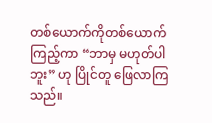တစ်ယောက်ကိုတစ်ယောက်ကြည့်ကာ “ဘာမှ မဟုတ်ပါဘူး” ဟု ပြိုင်တူ ဖြေလာကြသည်။